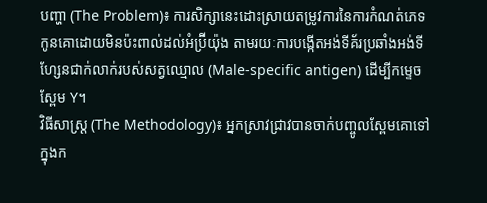បញ្ហា (The Problem)៖ ការសិក្សានេះដោះស្រាយតម្រូវការនៃការកំណត់ភេទកូនគោដោយមិនប៉ះពាល់ដល់អំប្រ៊ីយ៉ុង តាមរយៈការបង្កើតអង់ទីគ័រប្រឆាំងអង់ទីហ្សែនជាក់លាក់របស់សត្វឈ្មោល (Male-specific antigen) ដើម្បីកម្ទេចស្ពែម Y។
វិធីសាស្ត្រ (The Methodology)៖ អ្នកស្រាវជ្រាវបានចាក់បញ្ចូលស្ពែមគោទៅក្នុងក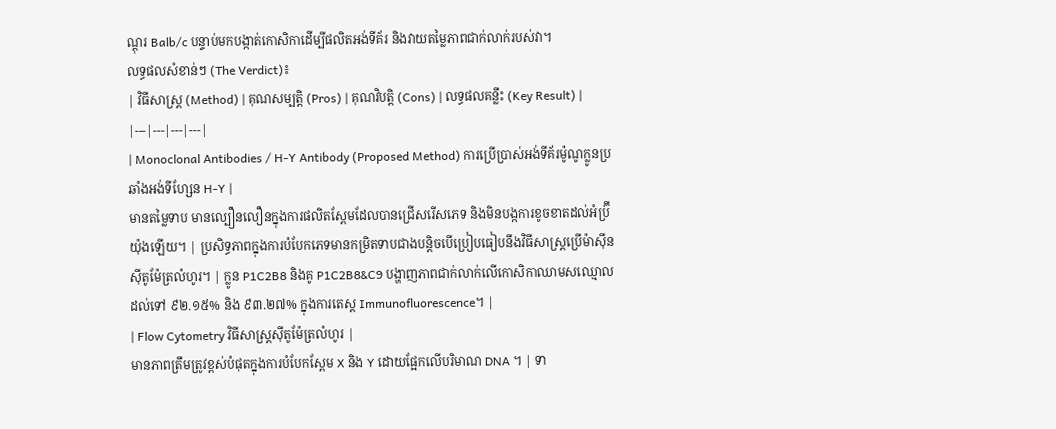ណ្តុរ Balb/c បន្ទាប់មកបង្កាត់កោសិកាដើម្បីផលិតអង់ទីគ័រ និងវាយតម្លៃភាពជាក់លាក់របស់វា។
លទ្ធផលសំខាន់ៗ (The Verdict)៖
| វិធីសាស្ត្រ (Method) | គុណសម្បត្តិ (Pros) | គុណវិបត្តិ (Cons) | លទ្ធផលគន្លឹះ (Key Result) |
|---|---|---|---|
| Monoclonal Antibodies / H-Y Antibody (Proposed Method) ការប្រើប្រាស់អង់ទីគ័រម៉ូណូក្លូនប្រឆាំងអង់ទីហ្សែន H-Y |
មានតម្លៃទាប មានល្បឿនលឿនក្នុងការផលិតស្ពែមដែលបានជ្រើសរើសភេទ និងមិនបង្កការខូចខាតដល់អំប្រ៊ីយ៉ុងឡើយ។ | ប្រសិទ្ធភាពក្នុងការបំបែកភេទមានកម្រិតទាបជាងបន្តិចបើប្រៀបធៀបនឹងវិធីសាស្ត្រប្រើម៉ាស៊ីនស៊ីតូម៉ែត្រលំហូរ។ | ក្លូន P1C2B8 និងគូ P1C2B8&C9 បង្ហាញភាពជាក់លាក់លើកោសិកាឈាមសឈ្មោលដល់ទៅ ៩២.១៥% និង ៩៣.២៧% ក្នុងការតេស្ត Immunofluorescence។ |
| Flow Cytometry វិធីសាស្ត្រស៊ីតូម៉ែត្រលំហូរ |
មានភាពត្រឹមត្រូវខ្ពស់បំផុតក្នុងការបំបែកស្ពែម X និង Y ដោយផ្អែកលើបរិមាណ DNA ។ | ទា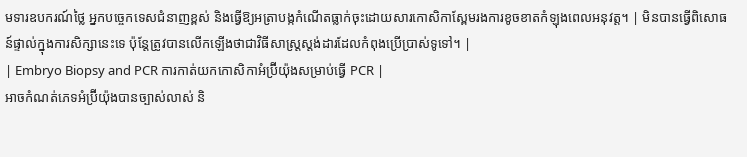មទារឧបករណ៍ថ្លៃ អ្នកបច្ចេកទេសជំនាញខ្ពស់ និងធ្វើឱ្យអត្រាបង្កកំណើតធ្លាក់ចុះដោយសារកោសិកាស្ពែមរងការខូចខាតកំឡុងពេលអនុវត្ត។ | មិនបានធ្វើពិសោធន៍ផ្ទាល់ក្នុងការសិក្សានេះទេ ប៉ុន្តែត្រូវបានលើកឡើងថាជាវិធីសាស្ត្រស្តង់ដារដែលកំពុងប្រើប្រាស់ទូទៅ។ |
| Embryo Biopsy and PCR ការកាត់យកកោសិកាអំប្រ៊ីយ៉ុងសម្រាប់ធ្វើ PCR |
អាចកំណត់ភេទអំប្រ៊ីយ៉ុងបានច្បាស់លាស់ និ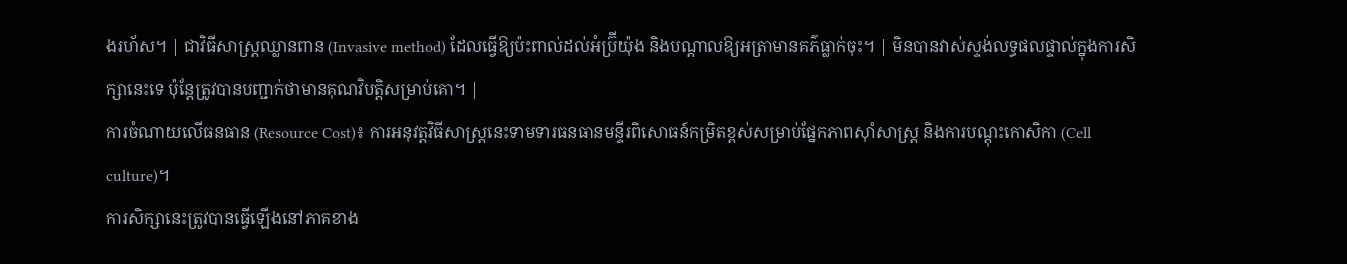ងរហ័ស។ | ជាវិធីសាស្ត្រឈ្លានពាន (Invasive method) ដែលធ្វើឱ្យប៉ះពាល់ដល់អំប្រ៊ីយ៉ុង និងបណ្តាលឱ្យអត្រាមានគភ៌ធ្លាក់ចុះ។ | មិនបានវាស់ស្ទង់លទ្ធផលផ្ទាល់ក្នុងការសិក្សានេះទេ ប៉ុន្តែត្រូវបានបញ្ជាក់ថាមានគុណវិបត្តិសម្រាប់គោ។ |
ការចំណាយលើធនធាន (Resource Cost)៖ ការអនុវត្តវិធីសាស្ត្រនេះទាមទារធនធានមន្ទីរពិសោធន៍កម្រិតខ្ពស់សម្រាប់ផ្នែកភាពស៊ាំសាស្ត្រ និងការបណ្តុះកោសិកា (Cell culture)។
ការសិក្សានេះត្រូវបានធ្វើឡើងនៅភាគខាង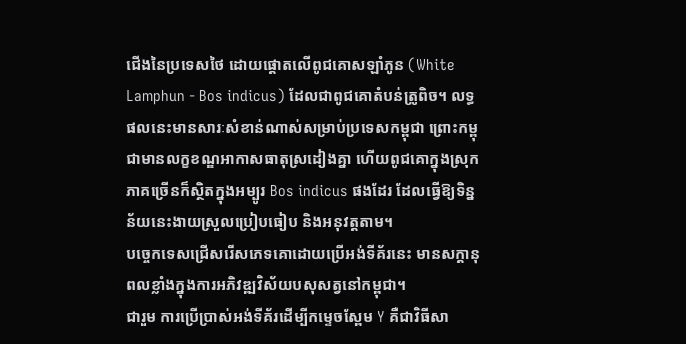ជើងនៃប្រទេសថៃ ដោយផ្តោតលើពូជគោសឡាំភូន (White Lamphun - Bos indicus) ដែលជាពូជគោតំបន់ត្រូពិច។ លទ្ធផលនេះមានសារៈសំខាន់ណាស់សម្រាប់ប្រទេសកម្ពុជា ព្រោះកម្ពុជាមានលក្ខខណ្ឌអាកាសធាតុស្រដៀងគ្នា ហើយពូជគោក្នុងស្រុកភាគច្រើនក៏ស្ថិតក្នុងអម្បូរ Bos indicus ផងដែរ ដែលធ្វើឱ្យទិន្នន័យនេះងាយស្រួលប្រៀបធៀប និងអនុវត្តតាម។
បច្ចេកទេសជ្រើសរើសភេទគោដោយប្រើអង់ទីគ័រនេះ មានសក្តានុពលខ្លាំងក្នុងការអភិវឌ្ឍវិស័យបសុសត្វនៅកម្ពុជា។
ជារួម ការប្រើប្រាស់អង់ទីគ័រដើម្បីកម្ទេចស្ពែម Y គឺជាវិធីសា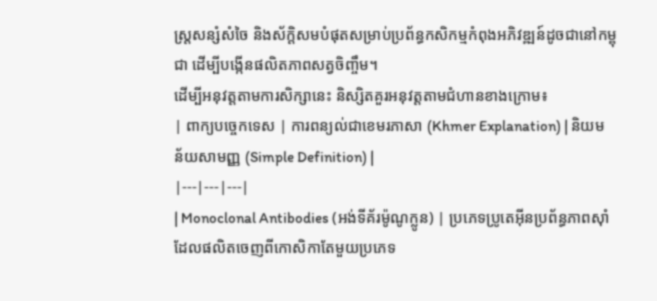ស្ត្រសន្សំសំចៃ និងស័ក្តិសមបំផុតសម្រាប់ប្រព័ន្ធកសិកម្មកំពុងអភិវឌ្ឍន៍ដូចជានៅកម្ពុជា ដើម្បីបង្កើនផលិតភាពសត្វចិញ្ចឹម។
ដើម្បីអនុវត្តតាមការសិក្សានេះ និស្សិតគួរអនុវត្តតាមជំហានខាងក្រោម៖
| ពាក្យបច្ចេកទេស | ការពន្យល់ជាខេមរភាសា (Khmer Explanation) | និយមន័យសាមញ្ញ (Simple Definition) |
|---|---|---|
| Monoclonal Antibodies (អង់ទីគ័រម៉ូណូក្លូន) | ប្រភេទប្រូតេអ៊ីនប្រព័ន្ធភាពស៊ាំដែលផលិតចេញពីកោសិកាតែមួយប្រភេទ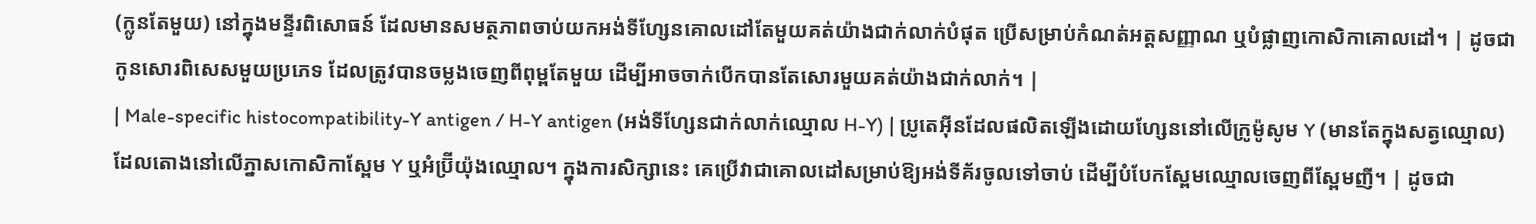(ក្លូនតែមួយ) នៅក្នុងមន្ទីរពិសោធន៍ ដែលមានសមត្ថភាពចាប់យកអង់ទីហ្សែនគោលដៅតែមួយគត់យ៉ាងជាក់លាក់បំផុត ប្រើសម្រាប់កំណត់អត្តសញ្ញាណ ឬបំផ្លាញកោសិកាគោលដៅ។ | ដូចជាកូនសោរពិសេសមួយប្រភេទ ដែលត្រូវបានចម្លងចេញពីពុម្ពតែមួយ ដើម្បីអាចចាក់បើកបានតែសោរមួយគត់យ៉ាងជាក់លាក់។ |
| Male-specific histocompatibility-Y antigen / H-Y antigen (អង់ទីហ្សែនជាក់លាក់ឈ្មោល H-Y) | ប្រូតេអ៊ីនដែលផលិតឡើងដោយហ្សែននៅលើក្រូម៉ូសូម Y (មានតែក្នុងសត្វឈ្មោល) ដែលតោងនៅលើភ្នាសកោសិកាស្ពែម Y ឬអំប្រ៊ីយ៉ុងឈ្មោល។ ក្នុងការសិក្សានេះ គេប្រើវាជាគោលដៅសម្រាប់ឱ្យអង់ទីគ័រចូលទៅចាប់ ដើម្បីបំបែកស្ពែមឈ្មោលចេញពីស្ពែមញី។ | ដូចជា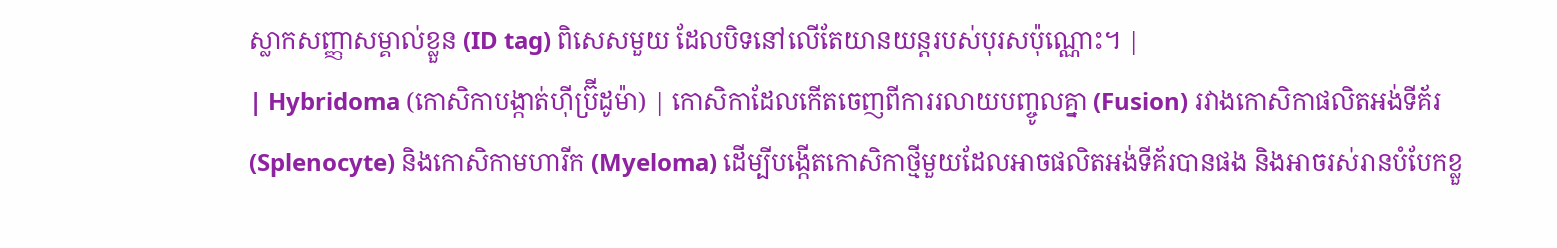ស្លាកសញ្ញាសម្គាល់ខ្លួន (ID tag) ពិសេសមួយ ដែលបិទនៅលើតែយានយន្តរបស់បុរសប៉ុណ្ណោះ។ |
| Hybridoma (កោសិកាបង្កាត់ហ៊ីប្រ៊ីដូម៉ា) | កោសិកាដែលកើតចេញពីការរលាយបញ្ចូលគ្នា (Fusion) រវាងកោសិកាផលិតអង់ទីគ័រ (Splenocyte) និងកោសិកាមហារីក (Myeloma) ដើម្បីបង្កើតកោសិកាថ្មីមួយដែលអាចផលិតអង់ទីគ័របានផង និងអាចរស់រានបំបែកខ្លួ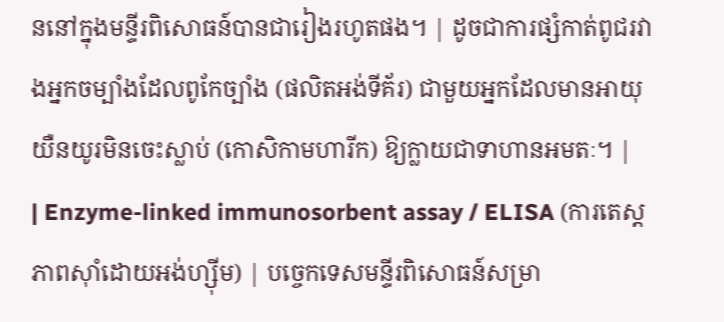ននៅក្នុងមន្ទីរពិសោធន៍បានជារៀងរហូតផង។ | ដូចជាការផ្សំកាត់ពូជរវាងអ្នកចម្បាំងដែលពូកែច្បាំង (ផលិតអង់ទីគ័រ) ជាមួយអ្នកដែលមានអាយុយឺនយូរមិនចេះស្លាប់ (កោសិកាមហារីក) ឱ្យក្លាយជាទាហានអមតៈ។ |
| Enzyme-linked immunosorbent assay / ELISA (ការតេស្តភាពស៊ាំដោយអង់ហ្ស៊ីម) | បច្ចេកទេសមន្ទីរពិសោធន៍សម្រា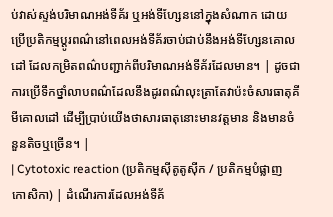ប់វាស់ស្ទង់បរិមាណអង់ទីគ័រ ឬអង់ទីហ្សែននៅក្នុងសំណាក ដោយប្រើប្រតិកម្មប្តូរពណ៌នៅពេលអង់ទីគ័រចាប់ជាប់នឹងអង់ទីហ្សែនគោលដៅ ដែលកម្រិតពណ៌បញ្ជាក់ពីបរិមាណអង់ទីគ័រដែលមាន។ | ដូចជាការប្រើទឹកថ្នាំលាបពណ៌ដែលនឹងដូរពណ៌លុះត្រាតែវាប៉ះចំសារធាតុគីមីគោលដៅ ដើម្បីប្រាប់យើងថាសារធាតុនោះមានវត្តមាន និងមានចំនួនតិចឬច្រើន។ |
| Cytotoxic reaction (ប្រតិកម្មស៊ីតូតូស៊ីក / ប្រតិកម្មបំផ្លាញកោសិកា) | ដំណើរការដែលអង់ទីគ័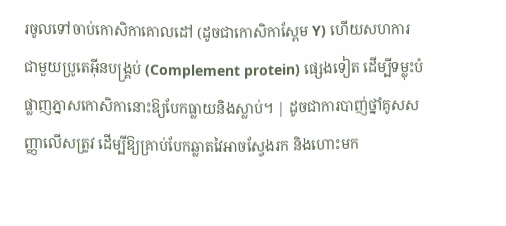រចូលទៅចាប់កោសិកាគោលដៅ (ដូចជាកោសិកាស្ពែម Y) ហើយសហការជាមួយប្រូតេអ៊ីនបង្គ្រប់ (Complement protein) ផ្សេងទៀត ដើម្បីទម្លុះបំផ្លាញភ្នាសកោសិកានោះឱ្យបែកធ្លាយនិងស្លាប់។ | ដូចជាការបាញ់ថ្នាំគូសសញ្ញាលើសត្រូវ ដើម្បីឱ្យគ្រាប់បែកឆ្លាតវៃអាចស្វែងរក និងហោះមក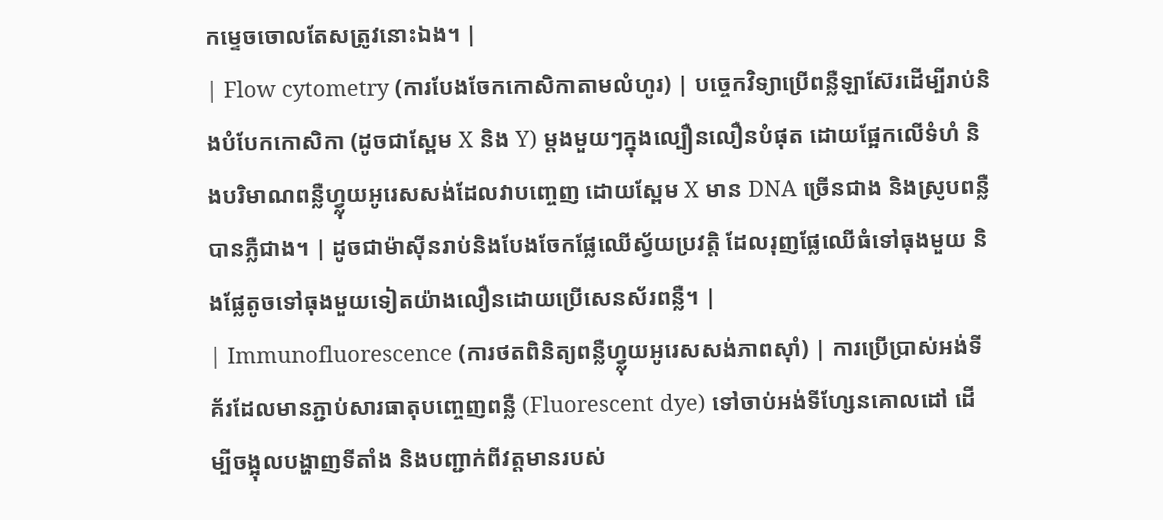កម្ទេចចោលតែសត្រូវនោះឯង។ |
| Flow cytometry (ការបែងចែកកោសិកាតាមលំហូរ) | បច្ចេកវិទ្យាប្រើពន្លឺឡាស៊ែរដើម្បីរាប់និងបំបែកកោសិកា (ដូចជាស្ពែម X និង Y) ម្តងមួយៗក្នុងល្បឿនលឿនបំផុត ដោយផ្អែកលើទំហំ និងបរិមាណពន្លឺហ្វ្លុយអូរេសសង់ដែលវាបញ្ចេញ ដោយស្ពែម X មាន DNA ច្រើនជាង និងស្រូបពន្លឺបានភ្លឺជាង។ | ដូចជាម៉ាស៊ីនរាប់និងបែងចែកផ្លែឈើស្វ័យប្រវត្តិ ដែលរុញផ្លែឈើធំទៅធុងមួយ និងផ្លែតូចទៅធុងមួយទៀតយ៉ាងលឿនដោយប្រើសេនស័រពន្លឺ។ |
| Immunofluorescence (ការថតពិនិត្យពន្លឺហ្វ្លុយអូរេសសង់ភាពស៊ាំ) | ការប្រើប្រាស់អង់ទីគ័រដែលមានភ្ជាប់សារធាតុបញ្ចេញពន្លឺ (Fluorescent dye) ទៅចាប់អង់ទីហ្សែនគោលដៅ ដើម្បីចង្អុលបង្ហាញទីតាំង និងបញ្ជាក់ពីវត្តមានរបស់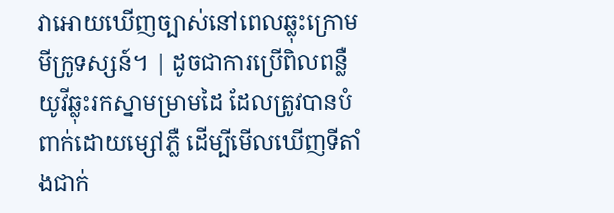វាអោយឃើញច្បាស់នៅពេលឆ្លុះក្រោមមីក្រូទស្សន៍។ | ដូចជាការប្រើពិលពន្លឺយូវីឆ្លុះរកស្នាមម្រាមដៃ ដែលត្រូវបានបំពាក់ដោយម្សៅភ្លឺ ដើម្បីមើលឃើញទីតាំងជាក់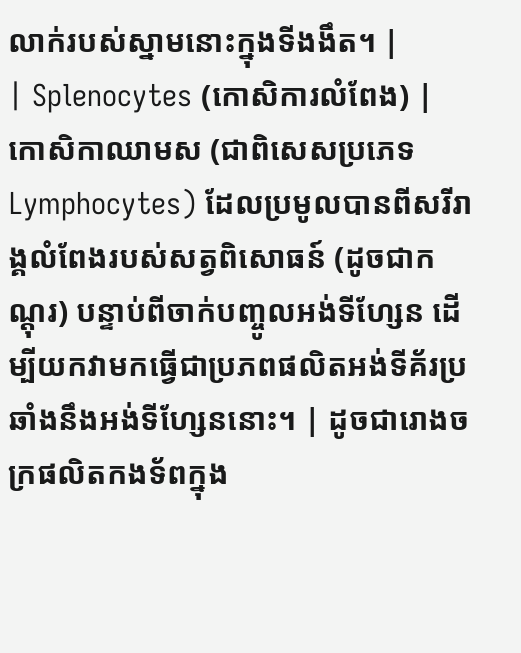លាក់របស់ស្នាមនោះក្នុងទីងងឹត។ |
| Splenocytes (កោសិការលំពែង) | កោសិកាឈាមស (ជាពិសេសប្រភេទ Lymphocytes) ដែលប្រមូលបានពីសរីរាង្គលំពែងរបស់សត្វពិសោធន៍ (ដូចជាកណ្តុរ) បន្ទាប់ពីចាក់បញ្ចូលអង់ទីហ្សែន ដើម្បីយកវាមកធ្វើជាប្រភពផលិតអង់ទីគ័រប្រឆាំងនឹងអង់ទីហ្សែននោះ។ | ដូចជារោងចក្រផលិតកងទ័ពក្នុង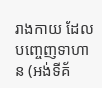រាងកាយ ដែលបញ្ចេញទាហាន (អង់ទីគ័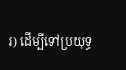រ) ដើម្បីទៅប្រយុទ្ធ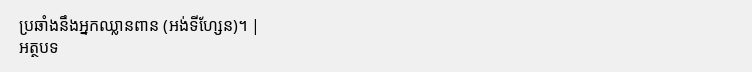ប្រឆាំងនឹងអ្នកឈ្លានពាន (អង់ទីហ្សែន)។ |
អត្ថបទ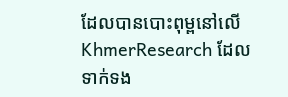ដែលបានបោះពុម្ពនៅលើ KhmerResearch ដែលទាក់ទង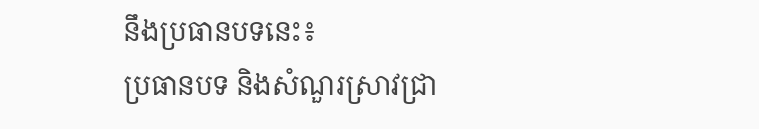នឹងប្រធានបទនេះ៖
ប្រធានបទ និងសំណួរស្រាវជ្រា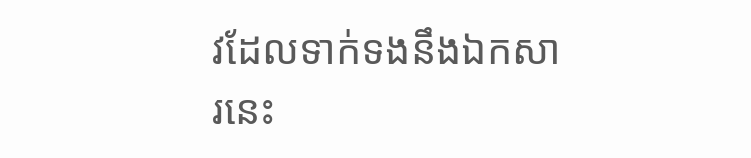វដែលទាក់ទងនឹងឯកសារនេះ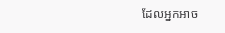ដែលអ្នកអាច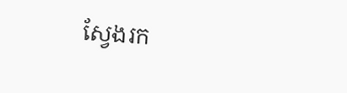ស្វែងរក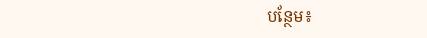បន្ថែម៖